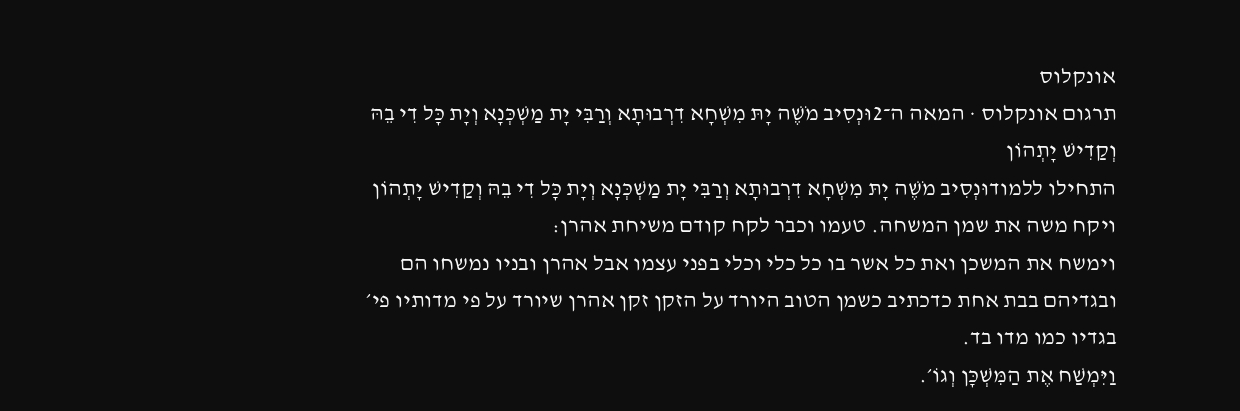אונקלוס
תרגום אונקלוס · המאה ה־2וּנְסִיב מֹשֶׁה יָתּ מִשְׁחָא דִרְבוּתָא וְרַבִּי יָת מַשְׁכְּנָא וְיָת כָּל דִי בֵהּ וְקַדִישׁ יָתְהוֹן
התחילו ללמודוּנְסִיב מֹשֶׁה יָתּ מִשְׁחָא דִרְבוּתָא וְרַבִּי יָת מַשְׁכְּנָא וְיָת כָּל דִי בֵהּ וְקַדִישׁ יָתְהוֹן
ויקח משה את שמן המשחה. טעמו וכבר לקח קודם משיחת אהרן:
וימשח את המשכן ואת כל אשר בו כל כלי וכלי בפני עצמו אבל אהרן ובניו נמשחו הם ובגדיהם בבת אחת כדכתיב כשמן הטוב היורד על הזקן זקן אהרן שיורד על פי מדותיו פי׳ בגדיו כמו מדו בד.
וַיִּמְשַׁח אֶת הַמִּשְׁכָּן וְגוֹ׳.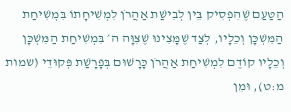הַטַּעַם שֶׁהִפְסִיק בֵּין לְבִישַׁת אַהֲרֹן לִמְשִׁיחָתוֹ בִּמְשִׁיחַת הַמִּשְׁכָּן וְכֵלָיו, לְצַד שֶׁמָּצִינוּ שֶׁצִּוָּה ה׳ בִּמְשִׁיחַת הַמִּשְׁכָּן וְכֵלָיו קוֹדֶם לִמְשִׁיחַת אַהֲרֹן כָּרָשׁוּם בְּפָרָשַׁת פְּקוּדֵי (שמות מ:ט), וּמִן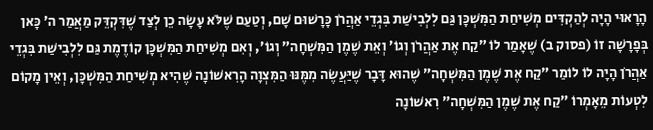הָרָאוּי הָיָה לְהַקְדִּים מְשִׁיחַת הַמִּשְׁכָּן גַּם לִלְבִישַׁת בִּגְדֵי אַהֲרֹן כָּרָשׁוּם שָׁם, וְטַעַם שֶׁלֹּא עָשָׂה כֵן לְצַד שֶׁדִּקְדֵּק מַאֲמַר ה׳ כָּאן בְּפָרָשָׁה זוֹ (פסוק ב) שֶׁאָמַר לוֹ ״קַח אֶת אַהֲרֹן וְגוֹ׳ וְאֵת שֶׁמֶן הַמִּשְׁחָה״ וְגוֹ׳, וְאִם מְשִׁיחַת הַמִּשְׁכָּן קוֹדֶמֶת גַּם לִלְבִישַׁת בִּגְדֵי אַהֲרֹן הָיָה לוֹ לוֹמַר ״קַח אֶת שֶׁמֶן הַמִּשְׁחָה״ שֶׁהוּא דָּבָר שֶׁיַּעֲשֶׂה מִמֶּנּוּ הַמִּצְוָה הָרִאשׁוֹנָה שֶׁהִיא מְשִׁיחַת הַמִּשְׁכָּן, וְאֵין מָקוֹם לִטְעוֹת מֵאָמְרוֹ ״קַח אֶת שֶׁמֶן הַמִּשְׁחָה״ רִאשׁוֹנָה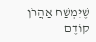שֶׁיִּמְשַׁח אַהֲרֹן קוֹדֶם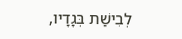לְבִישַׁת בְּגָדָיו,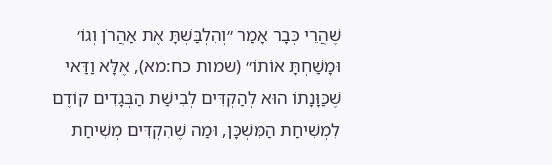שֶׁהֲרֵי כְּבָר אָמַר ״וְהִלְבַּשְׁתָּ אֶת אַהֲרֹן וְגוֹ׳ וּמָשַׁחְתָּ אוֹתוֹ״ (שמות כח:מא), אֶלָּא וַדַּאי שֶׁכַּוָּנָתוֹ הוּא לְהַקְדִּים לְבִישַׁת הַבְּגָדִים קוֹדֶם לִמְשִׁיחַת הַמִּשְׁכָּן, וּמַה שֶׁהִקְדִּים מְשִׁיחַת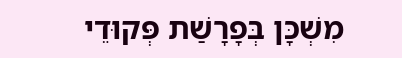מִשְׁכָּן בְּפָרָשַׁת פְּקוּדֵי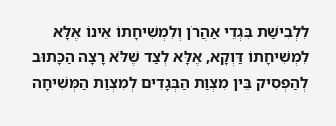לִלְבִישַׁת בִּגְדֵי אַהֲרֹן וְלִמְשִׁיחָתוֹ אֵינוֹ אֶלָּא לִמְשִׁיחָתוֹ דַּוְקָא, אֶלָּא לְצַד שֶׁלֹּא רָצָה הַכָּתוּב לְהַפְסִיק בֵּין מִצְוַת הַבְּגָדִים לְמִצְוַת הַמְּשִׁיחָה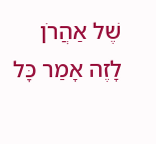שֶׁל אַהֲרֹן לָזֶה אָמַר כָּל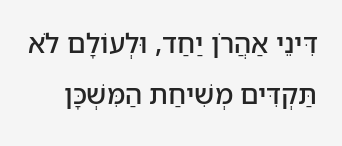דִּינֵי אַהֲרֹן יַחַד, וּלְעוֹלָם לֹא תַּקְדִּים מְשִׁיחַת הַמִּשְׁכָּן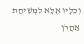וְכֵלָיו אֶלָּא לִמְשִׁיחַת אַהֲרֹן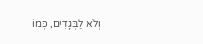וְלֹא לַבְּגָדִים, כְּמוֹ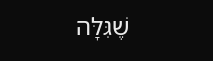שֶׁגִּלָּה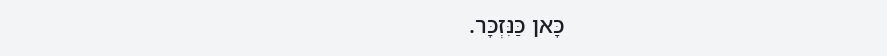כָּאן כַּנִּזְכָּר.